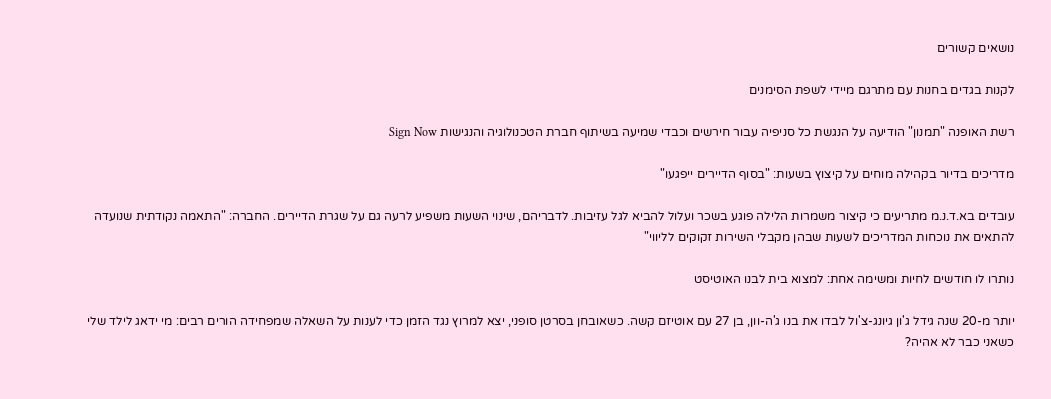נושאים קשורים

לקנות בגדים בחנות עם מתרגם מיידי לשפת הסימנים

רשת האופנה "תמנון" הודיעה על הנגשת כל סניפיה עבור חירשים וכבדי שמיעה בשיתוף חברת הטכנולוגיה והנגישות Sign Now

מדריכים בדיור בקהילה מוחים על קיצוץ בשעות: "בסוף הדיירים ייפגעו"

עובדים בא.ד.נ.מ מתריעים כי קיצור משמרות הלילה פוגע בשכר ועלול להביא לגל עזיבות. לדבריהם, שינוי השעות משפיע לרעה גם על שגרת הדיירים. החברה: "התאמה נקודתית שנועדה להתאים את נוכחות המדריכים לשעות שבהן מקבלי השירות זקוקים לליווי"

נותרו לו חודשים לחיות ומשימה אחת: למצוא בית לבנו האוטיסט

יותר מ-20 שנה גידל ג'ון גיונג-צ'ול לבדו את בנו ג'ה-וון, בן 27 עם אוטיזם קשה. כשאובחן בסרטן סופני, יצא למרוץ נגד הזמן כדי לענות על השאלה שמפחידה הורים רבים: מי ידאג לילד שלי כשאני כבר לא אהיה?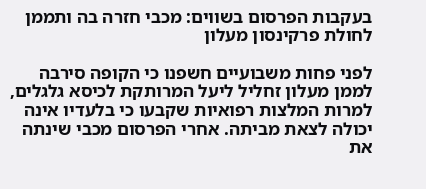בעקבות הפרסום בשווים: מכבי חזרה בה ותממן לחולת פרקינסון מעלון

לפני פחות משבועיים חשפנו כי הקופה סירבה לממן מעלון זחליל ליעל המרותקת לכיסא גלגלים, למרות המלצות רפואיות שקבעו כי בלעדיו אינה יכולה לצאת מביתה. אחרי הפרסום מכבי שינתה את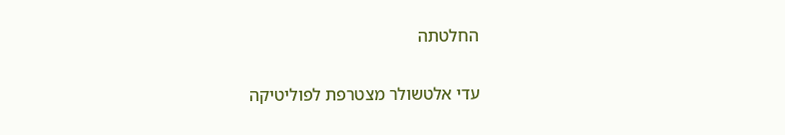החלטתה

עדי אלטשולר מצטרפת לפוליטיקה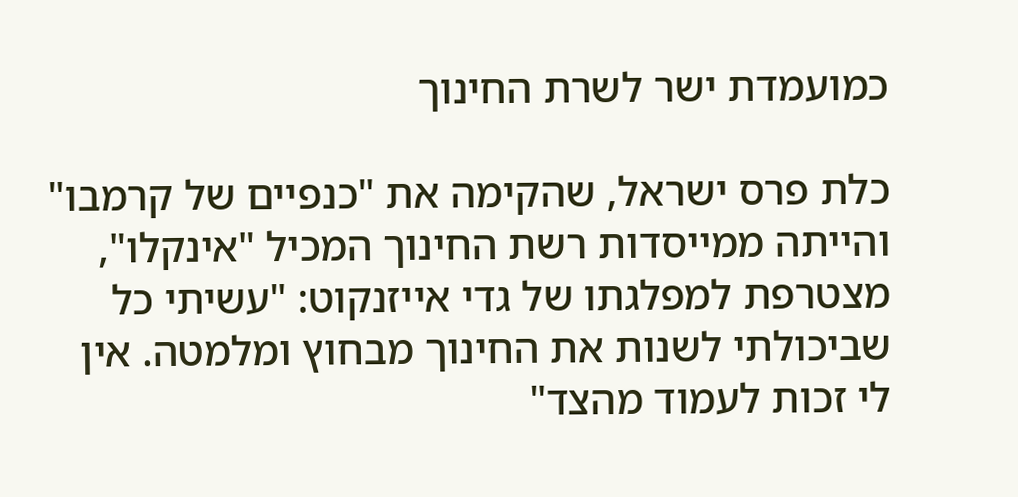כמועמדת ישר לשרת החינוך

כלת פרס ישראל, שהקימה את "כנפיים של קרמבו" והייתה ממייסדות רשת החינוך המכיל "אינקלו", מצטרפת למפלגתו של גדי אייזנקוט: "עשיתי כל שביכולתי לשנות את החינוך מבחוץ ומלמטה. אין לי זכות לעמוד מהצד"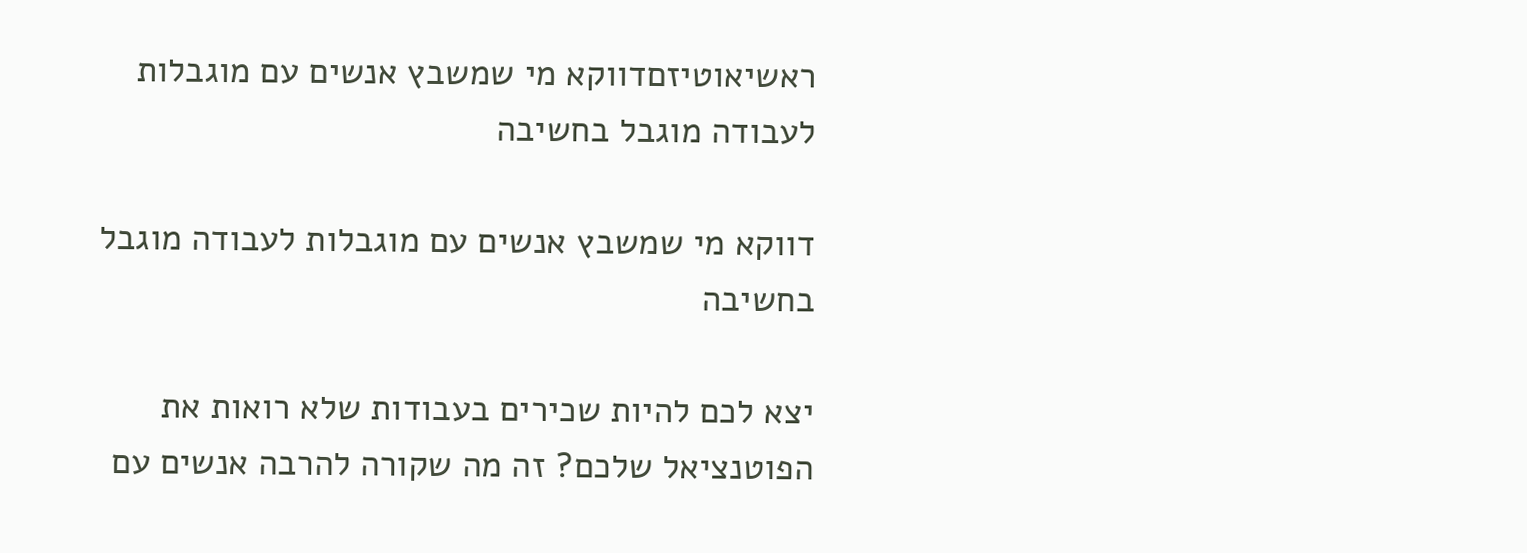ראשיאוטיזםדווקא מי שמשבץ אנשים עם מוגבלות לעבודה מוגבל בחשיבה

דווקא מי שמשבץ אנשים עם מוגבלות לעבודה מוגבל בחשיבה

יצא לכם להיות שכירים בעבודות שלא רואות את הפוטנציאל שלכם? זה מה שקורה להרבה אנשים עם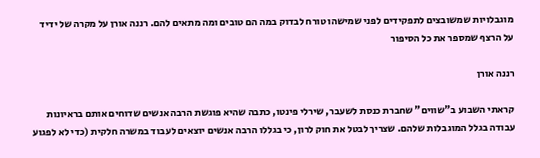מוגבלויות שמשובצים לתפקידים לפני שמישהו טורח לבדוק במה הם טובים ומה מתאים להם. רננה אורן על מקרה של ידיד על הרצף שמספר את כל הסיפור

רננה אורן

קראתי השבוע ב"שווים" שחברת כנסת לשעבר, שירלי פינטו, כתבה שהיא פוגשת הרבה אנשים שדוחים אותם בראיונות עבודה בגלל המוגבלות שלהם. שצריך לבטל את חוק לרון, כי בגללו הרבה אנשים יוצאים לעבוד במשרה חלקית (כדי לא לפגוע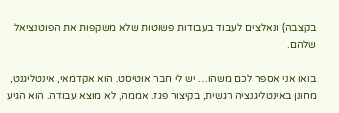בקצבה) ונאלצים לעבוד בעבודות פשוטות שלא משקפות את הפוטנציאל שלהם.

בואו אני אספר לכם משהו… יש לי חבר אוטיסט. הוא אקדמאי, אינטליגנט, מחונן באינטליגנציה רגשית, בקיצור פגז. אממה, לא מוצא עבודה. הוא הגיע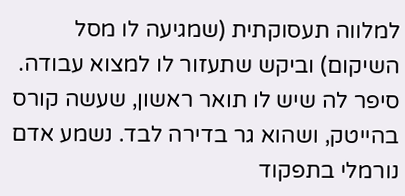למלווה תעסוקתית (שמגיעה לו מסל השיקום) וביקש שתעזור לו למצוא עבודה. סיפר לה שיש לו תואר ראשון, שעשה קורס בהייטק, ושהוא גר בדירה לבד. נשמע אדם נורמלי בתפקוד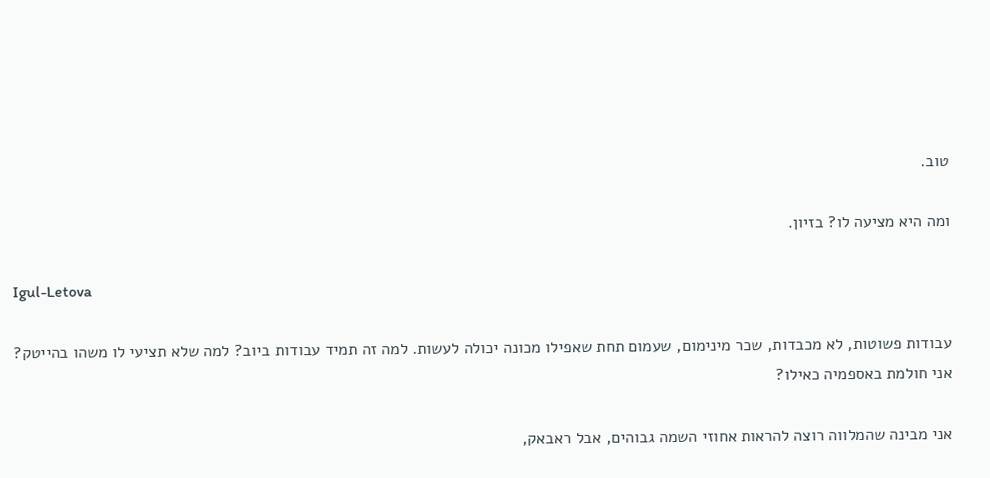טוב.

ומה היא מציעה לו? בזיון.

Igul-Letova

עבודות פשוטות, לא מכבדות, שכר מינימום, שעמום תחת שאפילו מכונה יכולה לעשות. למה זה תמיד עבודות ביוב? למה שלא תציעי לו משהו בהייטק? אני חולמת באספמיה כאילו?

אני מבינה שהמלווה רוצה להראות אחוזי השמה גבוהים, אבל ראבאק,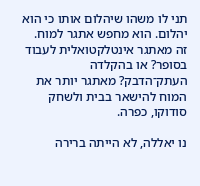תני לו משהו שיהלום אותו כי הוא יהלום. הוא מחפש אתגר למוח. זה מאתגר אינטלקטואלית לעבוד בסופר? או בהקלדה העתק־הדבק? מאתגר יותר את המוח להישאר בבית ולשחק סודוקו, כפרה.

נו יאללה, לא הייתה ברירה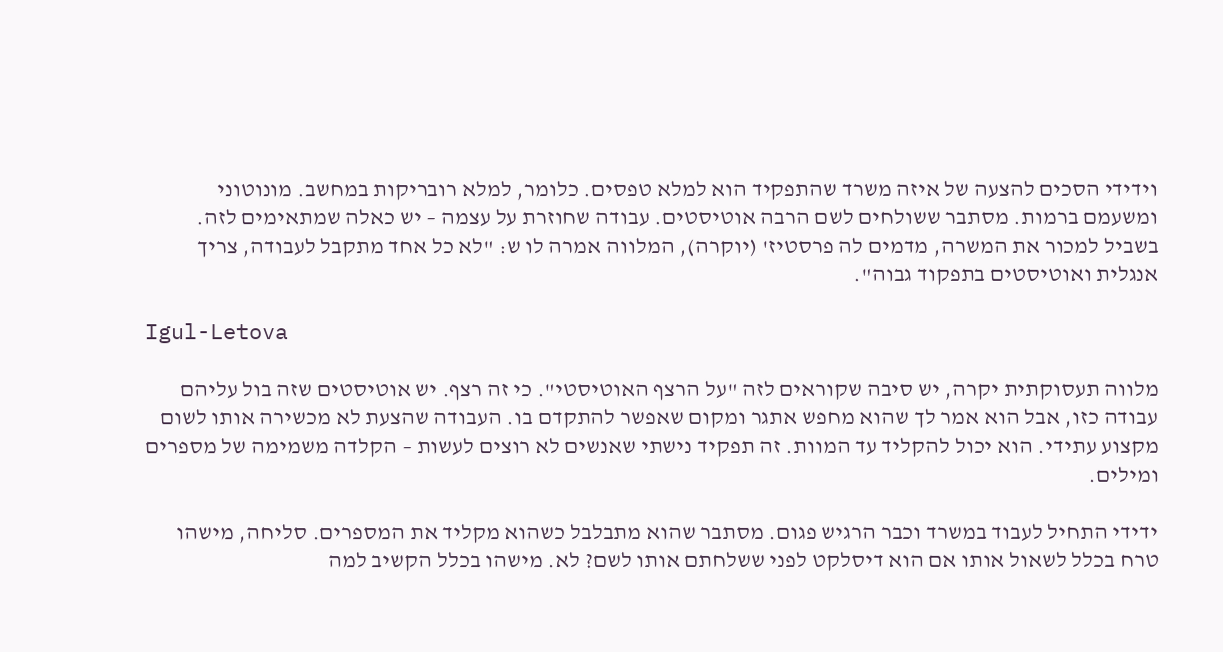וידידי הסכים להצעה של איזה משרד שהתפקיד הוא למלא טפסים. כלומר, למלא רובריקות במחשב. מונוטוני ומשעמם ברמות. מסתבר ששולחים לשם הרבה אוטיסטים. עבודה שחוזרת על עצמה – יש כאלה שמתאימים לזה. בשביל למכור את המשרה, מדמים לה פרסטיז' (יוקרה), המלווה אמרה לו ש: "לא כל אחד מתקבל לעבודה, צריך אנגלית ואוטיסטים בתפקוד גבוה".

Igul-Letova

מלווה תעסוקתית יקרה, יש סיבה שקוראים לזה "על הרצף האוטיסטי". כי זה רצף. יש אוטיסטים שזה בול עליהם עבודה כזו, אבל הוא אמר לך שהוא מחפש אתגר ומקום שאפשר להתקדם בו. העבודה שהצעת לא מכשירה אותו לשום מקצוע עתידי. הוא יכול להקליד עד המוות. זה תפקיד נישתי שאנשים לא רוצים לעשות – הקלדה משמימה של מספרים ומילים.

ידידי התחיל לעבוד במשרד וכבר הרגיש פגום. מסתבר שהוא מתבלבל כשהוא מקליד את המספרים. סליחה, מישהו טרח בכלל לשאול אותו אם הוא דיסלקט לפני ששלחתם אותו לשם? לא. מישהו בכלל הקשיב למה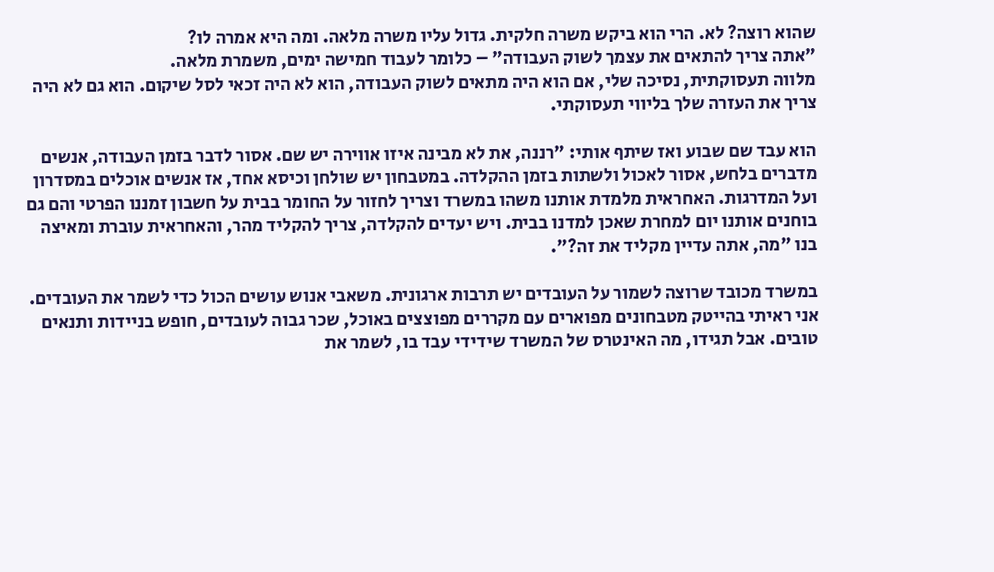שהוא רוצה? לא. הרי הוא ביקש משרה חלקית. גדול עליו משרה מלאה. ומה היא אמרה לו?
"אתה צריך להתאים את עצמך לשוק העבודה" – כלומר לעבוד חמישה ימים, משמרת מלאה.
מלווה תעסוקתית, נסיכה שלי, אם הוא היה מתאים לשוק העבודה, הוא לא היה זכאי לסל שיקום. הוא גם לא היה צריך את העזרה שלך בליווי תעסוקתי.

הוא עבד שם שבוע ואז שיתף אותי: "רננה, את לא מבינה איזו אווירה יש שם. אסור לדבר בזמן העבודה, אנשים מדברים בלחש, אסור לאכול ולשתות בזמן ההקלדה. במטבחון יש שולחן וכיסא אחד, אז אנשים אוכלים במסדרון ועל המדרגות. האחראית מלמדת אותנו משהו במשרד וצריך לחזור על החומר בבית על חשבון זמננו הפרטי והם גם בוחנים אותנו יום למחרת שאכן למדנו בבית. ויש יעדים להקלדה, צריך להקליד מהר, והאחראית עוברת ומאיצה בנו "מה, אתה עדיין מקליד את זה?".

במשרד מכובד שרוצה לשמור על העובדים יש תרבות ארגונית. משאבי אנוש עושים הכול כדי לשמר את העובדים. אני ראיתי בהייטק מטבחונים מפוארים עם מקררים מפוצצים באוכל, שכר גבוה לעובדים, חופש בניידות ותנאים טובים. אבל תגידו, מה האינטרס של המשרד שידידי עבד בו, לשמר את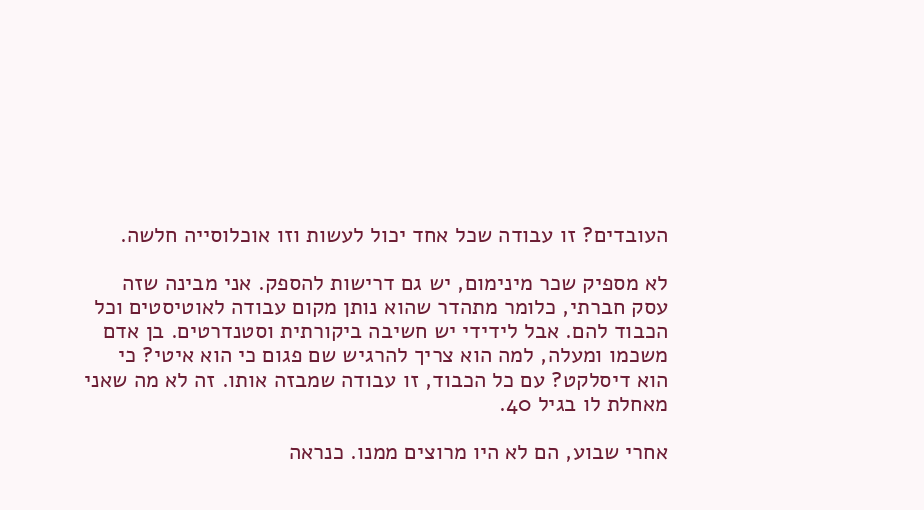העובדים? זו עבודה שכל אחד יכול לעשות וזו אוכלוסייה חלשה.

לא מספיק שכר מינימום, יש גם דרישות להספק. אני מבינה שזה עסק חברתי, כלומר מתהדר שהוא נותן מקום עבודה לאוטיסטים וכל הכבוד להם. אבל לידידי יש חשיבה ביקורתית וסטנדרטים. בן אדם משכמו ומעלה, למה הוא צריך להרגיש שם פגום כי הוא איטי? כי הוא דיסלקט? עם כל הכבוד, זו עבודה שמבזה אותו. זה לא מה שאני מאחלת לו בגיל 40.

אחרי שבוע, הם לא היו מרוצים ממנו. כנראה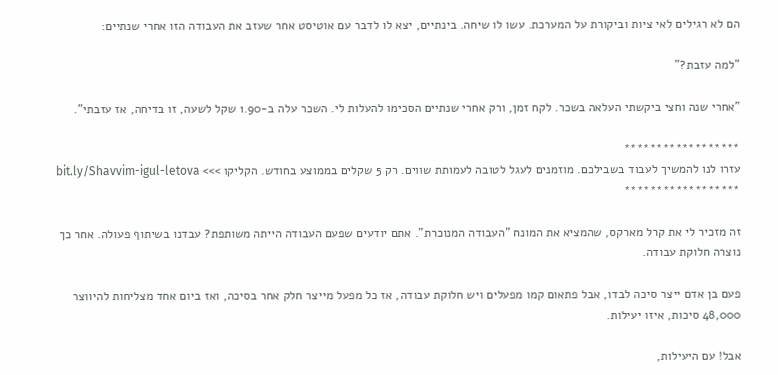הם לא רגילים לאי ציות וביקורת על המערכת. עשו לו שיחה. בינתיים, יצא לו לדבר עם אוטיסט אחר שעזב את העבודה הזו אחרי שנתיים:

"למה עזבת?"

"אחרי שנה וחצי ביקשתי העלאה בשכר. לקח זמן, ורק אחרי שנתיים הסכימו להעלות לי. השכר עלה ב-1.90 שקל לשעה, זו בדיחה, אז עזבתי".

******************
עזרו לנו להמשיך לעבוד בשבילכם. מוזמנים לעגל לטובה לעמותת שווים. רק 5 שקלים בממוצע בחודש. הקליקו >>> bit.ly/Shavvim-igul-letova
******************

זה מזכיר לי את קרל מארקס, שהמציא את המונח "העבודה המנוכרת". אתם יודעים שפעם העבודה הייתה משותפת? עבדנו בשיתוף פעולה. אחר כך נוצרה חלוקת עבודה.

פעם בן אדם ייצר סיכה לבדו, אבל פתאום קמו מפעלים ויש חלוקת עבודה, אז כל מפעל מייצר חלק אחר בסיכה, ואז ביום אחד מצליחות להיווצר 48,000 סיכות, איזו יעילות.

אבל! עם היעילות,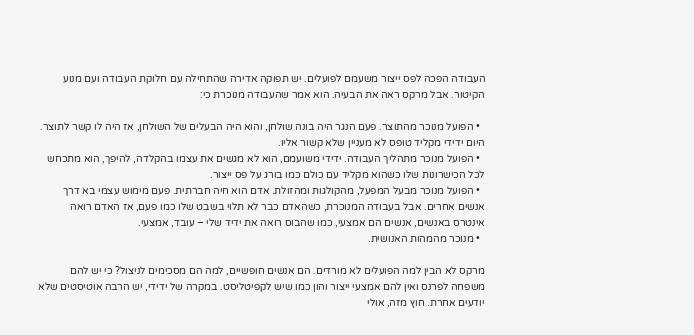העבודה הפכה לפס ייצור משעמם לפועלים. יש תפוקה אדירה שהתחילה עם חלוקת העבודה ועם מנוע הקיטור. אבל מרקס ראה את הבעיה. הוא אמר שהעבודה מנוכרת כי:

  • הפועל מנוכר מהתוצר. פעם הנגר היה בונה שולחן, והוא היה הבעלים של השולחן, אז היה לו קשר לתוצר. היום ידידי מקליד טופס לא מעניין שלא קשור אליו.
  • הפועל מנוכר מתהליך העבודה. ידידי משועמם, הוא לא מגשים את עצמו בהקלדה, להיפך, הוא מתכחש לכל הכישרונות שלו כשהוא מקליד עם כולם כמו בורג על פס ייצור.
  • הפועל מנוכר מבעל המפעל, מהקולגות ומהזולת. אדם הוא חיה חברתית. פעם מימוש עצמי בא דרך אנשים אחרים. אבל בעבודה המנוכרת, כשהאדם כבר לא תלוי בשבט שלו כמו פעם, אז האדם רואה אינטרס באנשים, אנשים הם אמצעי, כמו שהבוס רואה את ידיד שלי – עובד, אמצעי.
  • מנוכר מהמהות האנושית.

מרקס לא הבין למה הפועלים לא מורדים. הם אנשים חופשיים, למה הם מסכימים לניצול? כי יש להם משפחה לפרנס ואין להם אמצעי ייצור והון כמו שיש לקפיטליסט. במקרה של ידידי, יש הרבה אוטיסטים שלא יודעים אחרת. חוץ מזה, אולי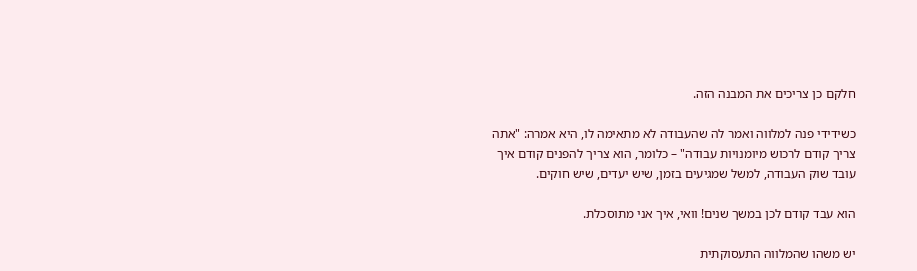חלקם כן צריכים את המבנה הזה.

כשידידי פנה למלווה ואמר לה שהעבודה לא מתאימה לו, היא אמרה: "אתה צריך קודם לרכוש מיומנויות עבודה" – כלומר, הוא צריך להפנים קודם איך עובד שוק העבודה, למשל שמגיעים בזמן, שיש יעדים, שיש חוקים.

הוא עבד קודם לכן במשך שנים! וואי, איך אני מתוסכלת.

יש משהו שהמלווה התעסוקתית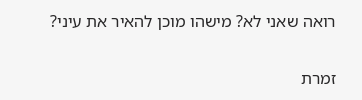רואה שאני לא? מישהו מוכן להאיר את עיני?

זמרת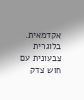אקדמאית. בלוגרית צבעונית עם חוש צדק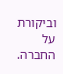וביקורת על החברה.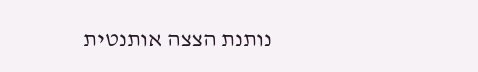נותנת הצצה אותנטית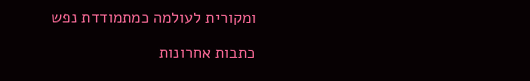ומקורית לעולמה כמתמודדת נפש

כתבות אחרונות